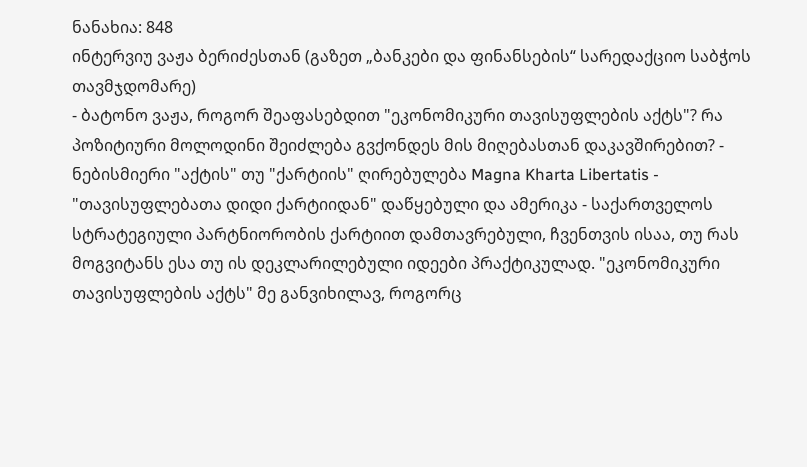ნანახია: 848
ინტერვიუ ვაჟა ბერიძესთან (გაზეთ „ბანკები და ფინანსების“ სარედაქციო საბჭოს თავმჯდომარე)
- ბატონო ვაჟა, როგორ შეაფასებდით "ეკონომიკური თავისუფლების აქტს"? რა პოზიტიური მოლოდინი შეიძლება გვქონდეს მის მიღებასთან დაკავშირებით? - ნებისმიერი "აქტის" თუ "ქარტიის" ღირებულება Magna Kharta Libertatis - "თავისუფლებათა დიდი ქარტიიდან" დაწყებული და ამერიკა - საქართველოს სტრატეგიული პარტნიორობის ქარტიით დამთავრებული, ჩვენთვის ისაა, თუ რას მოგვიტანს ესა თუ ის დეკლარილებული იდეები პრაქტიკულად. "ეკონომიკური თავისუფლების აქტს" მე განვიხილავ, როგორც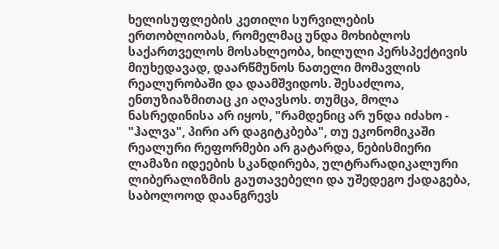ხელისუფლების კეთილი სურვილების ერთობლიობას, რომელმაც უნდა მოხიბლოს საქართველოს მოსახლეობა, ხილული პერსპექტივის მიუხედავად, დაარწმუნოს ნათელი მომავლის რეალურობაში და დაამშვიდოს. შესაძლოა, ენთუზიაზმითაც კი აღავსოს. თუმცა, მოლა ნასრედინისა არ იყოს, "რამდენიც არ უნდა იძახო - "ჰალვა", პირი არ დაგიტკბება", თუ ეკონომიკაში რეალური რეფორმები არ გატარდა, ნებისმიერი ლამაზი იდეების სკანდირება, ულტრარადიკალური ლიბერალიზმის გაუთავებელი და უშედეგო ქადაგება, საბოლოოდ დაანგრევს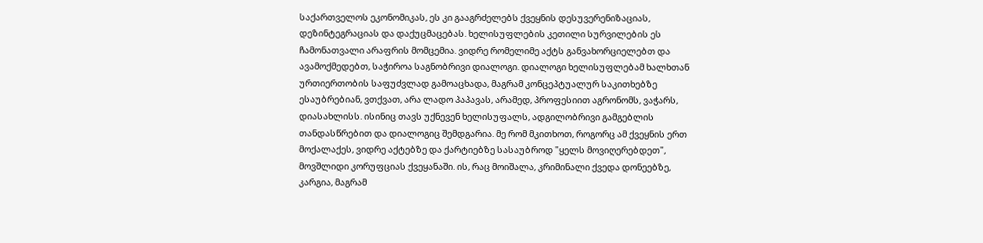საქართველოს ეკონომიკას, ეს კი გააგრძელებს ქვეყნის დესუვერენიზაციას, დეზინტეგრაციას და დაქუცმაცებას. ხელისუფლების კეთილი სურვილების ეს ჩამონათვალი არაფრის მომცემია. ვიდრე რომელიმე აქტს განვახორციელებთ და ავამოქმედებთ, საჭიროა საგნობრივი დიალოგი. დიალოგი ხელისუფლებამ ხალხთან ურთიერთობის საფუძვლად გამოაცხადა, მაგრამ კონცეპტუალურ საკითხებზე ესაუბრებიან, ვთქვათ, არა ლადო პაპავას, არამედ, პროფესიით აგრონომს, ვაჭარს, დიასახლისს. ისინიც თავს უქნევენ ხელისუფალს, ადგილობრივი გამგებლის თანდასწრებით და დიალოგიც შემდგარია. მე რომ მკითხოთ, როგორც ამ ქვეყნის ერთ მოქალაქეს, ვიდრე აქტებზე და ქარტიებზე სასაუბროდ "ყელს მოვიღერებდეთ", მოვშლიდი კორუფციას ქვეყანაში. ის, რაც მოიშალა, კრიმინალი ქვედა დონეებზე, კარგია, მაგრამ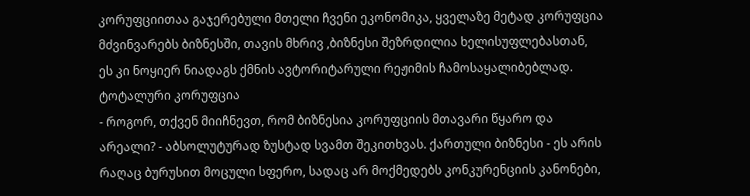კორუფციითაა გაჯერებული მთელი ჩვენი ეკონომიკა, ყველაზე მეტად კორუფცია მძვინვარებს ბიზნესში, თავის მხრივ ,ბიზნესი შეზრდილია ხელისუფლებასთან, ეს კი ნოყიერ ნიადაგს ქმნის ავტორიტარული რეჟიმის ჩამოსაყალიბებლად.
ტოტალური კორუფცია
- როგორ, თქვენ მიიჩნევთ, რომ ბიზნესია კორუფციის მთავარი წყარო და არეალი? - აბსოლუტურად ზუსტად სვამთ შეკითხვას. ქართული ბიზნესი - ეს არის რაღაც ბურუსით მოცული სფერო, სადაც არ მოქმედებს კონკურენციის კანონები,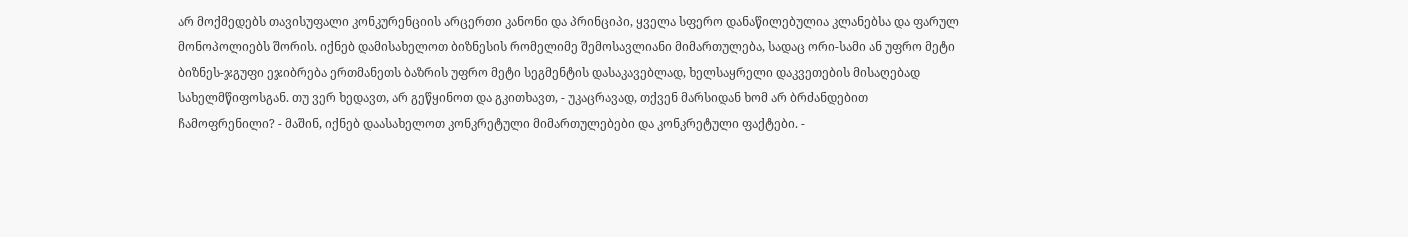არ მოქმედებს თავისუფალი კონკურენციის არცერთი კანონი და პრინციპი, ყველა სფერო დანაწილებულია კლანებსა და ფარულ მონოპოლიებს შორის. იქნებ დამისახელოთ ბიზნესის რომელიმე შემოსავლიანი მიმართულება, სადაც ორი-სამი ან უფრო მეტი ბიზნეს-ჯგუფი ეჯიბრება ერთმანეთს ბაზრის უფრო მეტი სეგმენტის დასაკავებლად, ხელსაყრელი დაკვეთების მისაღებად სახელმწიფოსგან. თუ ვერ ხედავთ, არ გეწყინოთ და გკითხავთ, - უკაცრავად, თქვენ მარსიდან ხომ არ ბრძანდებით ჩამოფრენილი? - მაშინ, იქნებ დაასახელოთ კონკრეტული მიმართულებები და კონკრეტული ფაქტები. -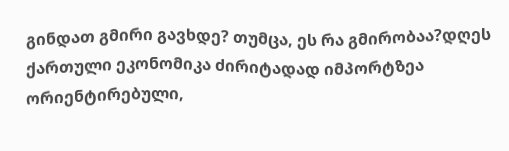გინდათ გმირი გავხდე? თუმცა, ეს რა გმირობაა?დღეს ქართული ეკონომიკა ძირიტადად იმპორტზეა ორიენტირებული,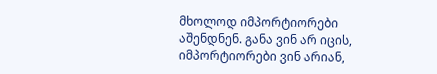მხოლოდ იმპორტიორები აშენდნენ. განა ვინ არ იცის, იმპორტიორები ვინ არიან,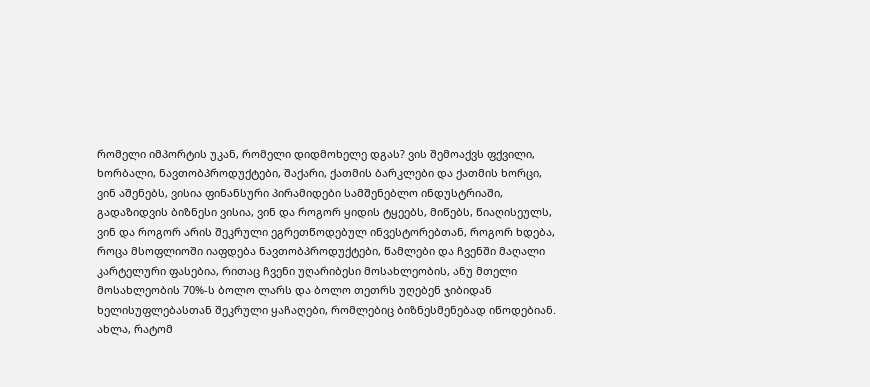რომელი იმპორტის უკან, რომელი დიდმოხელე დგას? ვის შემოაქვს ფქვილი, ხორბალი, ნავთობპროდუქტები, შაქარი, ქათმის ბარკლები და ქათმის ხორცი, ვინ აშენებს, ვისია ფინანსური პირამიდები სამშენებლო ინდუსტრიაში, გადაზიდვის ბიზნესი ვისია, ვინ და როგორ ყიდის ტყეებს, მიწებს, წიაღისეულს, ვინ და როგორ არის შეკრული ეგრეთწოდებულ ინვესტორებთან, როგორ ხდება, როცა მსოფლიოში იაფდება ნავთობპროდუქტები, წამლები და ჩვენში მაღალი კარტელური ფასებია, რითაც ჩვენი უღარიბესი მოსახლეობის, ანუ მთელი მოსახლეობის 70%-ს ბოლო ლარს და ბოლო თეთრს უღებენ ჯიბიდან ხელისუფლებასთან შეკრული ყაჩაღები, რომლებიც ბიზნესმენებად იწოდებიან. ახლა, რატომ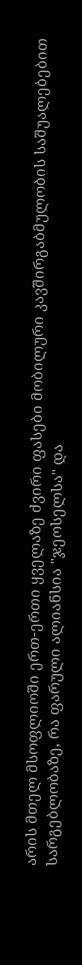არის მთელ მსოფლიოში ერთ-ერთი ყველაზე ძვირი ფასები მობილური კავშირგაბმულობის საშუალებებით სარგებლობაზე, რა ფარული ალიანსია "ჯეოსელსა" და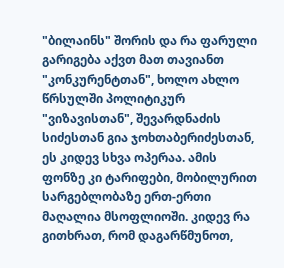"ბილაინს" შორის და რა ფარული გარიგება აქვთ მათ თავიანთ "კონკურენტთან", ხოლო ახლო წრსულში პოლიტიკურ "ვიზავისთან", შევარდნაძის სიძესთან გია ჯოხთაბერიძესთან, ეს კიდევ სხვა ოპერაა. ამის ფონზე კი ტარიფები, მობილურით სარგებლობაზე ერთ-ერთი მაღალია მსოფლიოში. კიდევ რა გითხრათ, რომ დაგარწმუნოთ,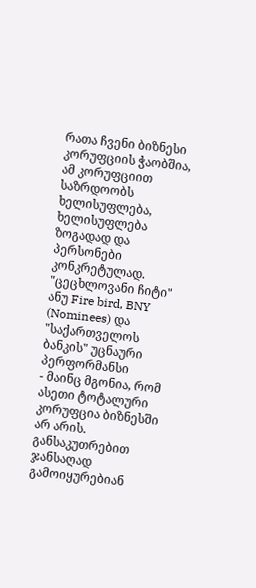რათა ჩვენი ბიზნესი კორუფციის ჭაობშია, ამ კორუფციით საზრდოობს ხელისუფლება, ხელისუფლება ზოგადად და პერსონები კონკრეტულად.
"ცეცხლოვანი ჩიტი" ანუ Fire bird, BNY (Nominees) და "საქართველოს ბანკის" უცნაური პერფორმანსი
- მაინც მგონია, რომ ასეთი ტოტალური კორუფცია ბიზნესში არ არის. განსაკუთრებით ჯანსაღად გამოიყურებიან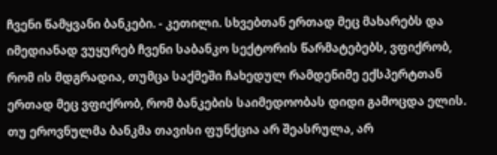ჩვენი წამყვანი ბანკები. - კეთილი. სხვებთან ერთად მეც მახარებს და იმედიანად ვუყურებ ჩვენი საბანკო სექტორის წარმატებებს, ვფიქრობ, რომ ის მდგრადია, თუმცა საქმეში ჩახედულ რამდენიმე ექსპერტთან ერთად მეც ვფიქრობ, რომ ბანკების საიმედოობას დიდი გამოცდა ელის. თუ ეროვნულმა ბანკმა თავისი ფუნქცია არ შეასრულა, არ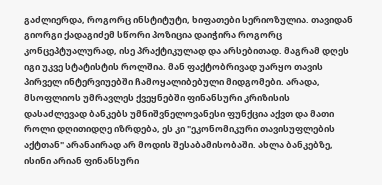გაძლიერდა, როგორც ინსტიტუტი, ხიფათები სერიოზულია. თავიდან გიორგი ქადაგიძემ სწორი პოზიცია დაიჭირა როგორც კონცეპტუალურად, ისე პრაქტიკულად და არსებითად. მაგრამ დღეს იგი უკვე სტატისტის როლშია. მან ფაქტობრივად უარყო თავის პირველ ინტერვიუებში ჩამოყალიბებული მიდგომები. არადა, მსოფლიოს უმრავლეს ქვეყნებში ფინანსური კრიზისის დასაძლევად ბანკებს უმნიშვნელოვანესი ფუნქცია აქვთ და მათი როლი დღითიდღე იზრდება, ეს კი "ეკონომიკური თავისუფლების აქტთან" არანაირად არ მოდის შესაბამისობაში. ახლა ბანკებზე, ისინი არიან ფინანსური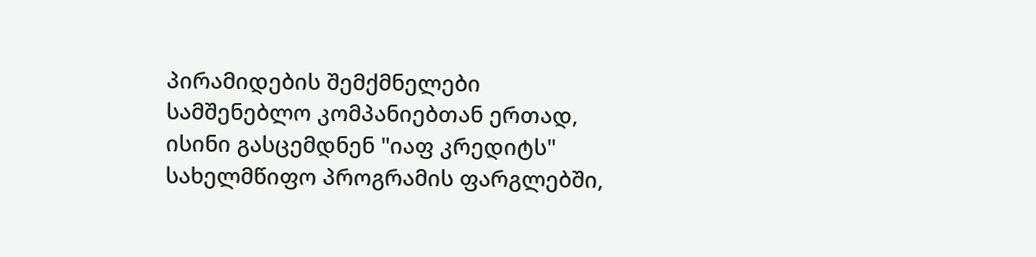პირამიდების შემქმნელები სამშენებლო კომპანიებთან ერთად, ისინი გასცემდნენ "იაფ კრედიტს" სახელმწიფო პროგრამის ფარგლებში,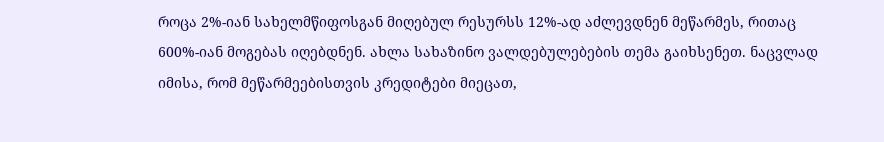როცა 2%-იან სახელმწიფოსგან მიღებულ რესურსს 12%-ად აძლევდნენ მეწარმეს, რითაც 600%-იან მოგებას იღებდნენ. ახლა სახაზინო ვალდებულებების თემა გაიხსენეთ. ნაცვლად იმისა, რომ მეწარმეებისთვის კრედიტები მიეცათ,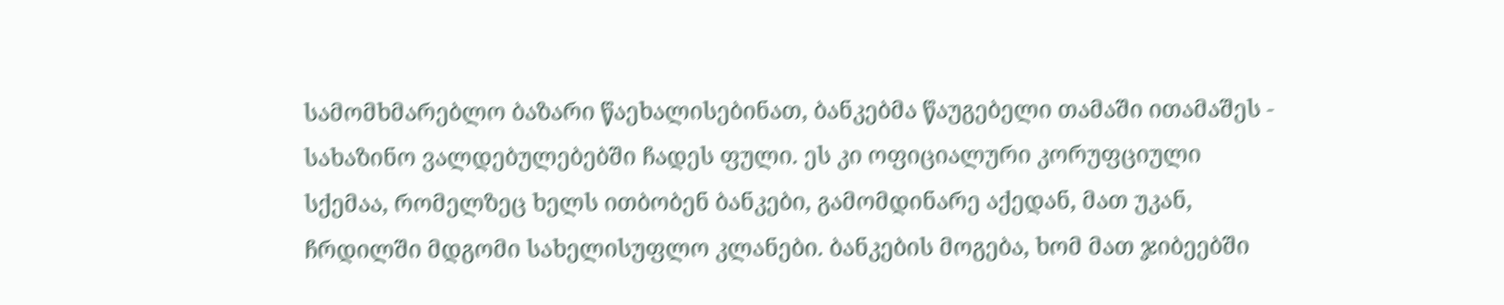სამომხმარებლო ბაზარი წაეხალისებინათ, ბანკებმა წაუგებელი თამაში ითამაშეს - სახაზინო ვალდებულებებში ჩადეს ფული. ეს კი ოფიციალური კორუფციული სქემაა, რომელზეც ხელს ითბობენ ბანკები, გამომდინარე აქედან, მათ უკან, ჩრდილში მდგომი სახელისუფლო კლანები. ბანკების მოგება, ხომ მათ ჯიბეებში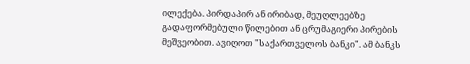ილექება. პირდაპირ ან ირიბად, მეუღლეებზე გადაფორმებული წილებით ან ცრუმაგიერი პირების მეშვეობით. ავიღოთ "საქართველოს ბანკი". ამ ბანკს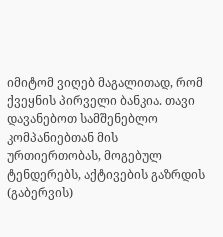იმიტომ ვიღებ მაგალითად, რომ ქვეყნის პირველი ბანკია. თავი დავანებოთ სამშენებლო კომპანიებთან მის ურთიერთობას, მოგებულ ტენდერებს, აქტივების გაზრდის (გაბერვის)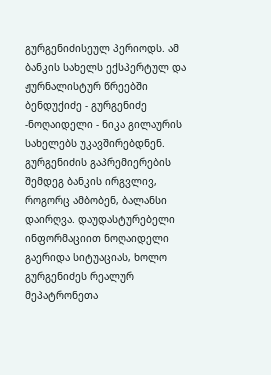გურგენიძისეულ პერიოდს. ამ ბანკის სახელს ექსპერტულ და ჟურნალისტურ წრეებში ბენდუქიძე - გურგენიძე -ნოღაიდელი - ნიკა გილაურის სახელებს უკავშირებდნენ. გურგენიძის გაპრემიერების შემდეგ ბანკის ირგვლივ, როგორც ამბობენ, ბალანსი დაირღვა. დაუდასტურებელი ინფორმაციით ნოღაიდელი გაერიდა სიტუაციას, ხოლო გურგენიძეს რეალურ მეპატრონეთა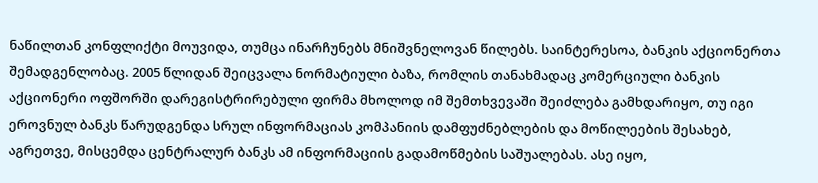ნაწილთან კონფლიქტი მოუვიდა, თუმცა ინარჩუნებს მნიშვნელოვან წილებს. საინტერესოა, ბანკის აქციონერთა შემადგენლობაც. 2005 წლიდან შეიცვალა ნორმატიული ბაზა, რომლის თანახმადაც კომერციული ბანკის აქციონერი ოფშორში დარეგისტრირებული ფირმა მხოლოდ იმ შემთხვევაში შეიძლება გამხდარიყო, თუ იგი ეროვნულ ბანკს წარუდგენდა სრულ ინფორმაციას კომპანიის დამფუძნებლების და მოწილეების შესახებ, აგრეთვე, მისცემდა ცენტრალურ ბანკს ამ ინფორმაციის გადამოწმების საშუალებას. ასე იყო,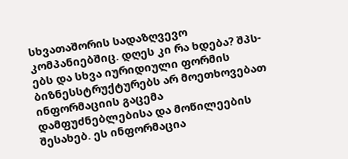სხვათაშორის სადაზღვევო კომპანიებშიც. დღეს კი რა ხდება? შპს-ებს და სხვა იურიდიული ფორმის ბიზნესსტრუქტურებს არ მოეთხოვებათ ინფორმაციის გაცემა დამფუძნებლებისა და მოწილეების შესახებ. ეს ინფორმაცია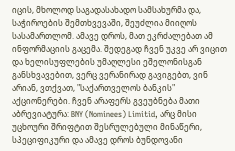იცის, მხოლოდ საგადასახადო სამსახურმა და, საჭიროების შემთხვევაში, შეუძლია მიიღოს სასამართლომ. ამავე დროს, მათ ეკრძალებათ ამ ინფორმაციის გაცემა. შედეგად ჩვენ უკვე არ ვიცით და ხელისუფლების უმაღლესი ეშელონისგან განსხვავებით, ვერც ვერანირად გავიგებთ, ვინ არიან, ვთქვათ, "საქართველოს ბანკის" აქციონერები. ჩვენ არაფერს გვეუბნება მათი აბრევიატურა: BNY (Nominees) Limitid, არც მისი უცხოური შრიფტით შესრულებული მინაწერი, სპეციფიკური და ამავე დროს ბუნდოვანი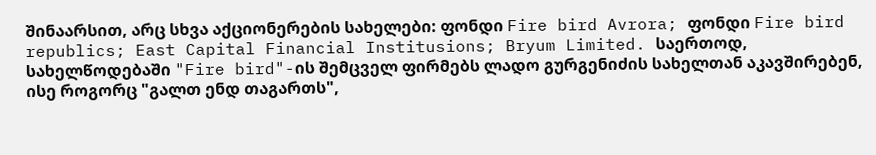შინაარსით, არც სხვა აქციონერების სახელები: ფონდი Fire bird Avrora; ფონდი Fire bird republics; East Capital Financial Institusions; Bryum Limited. საერთოდ, სახელწოდებაში "Fire bird"-ის შემცველ ფირმებს ლადო გურგენიძის სახელთან აკავშირებენ, ისე როგორც "გალთ ენდ თაგართს",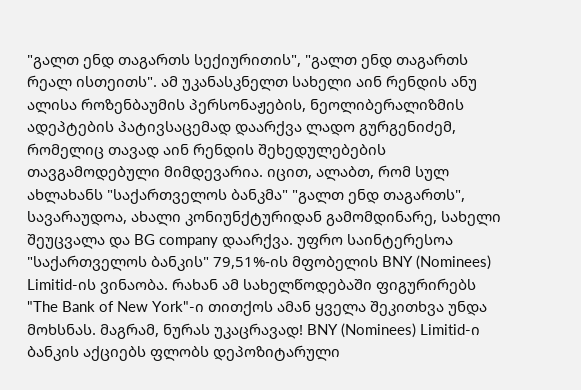"გალთ ენდ თაგართს სექიურითის", "გალთ ენდ თაგართს რეალ ისთეითს". ამ უკანასკნელთ სახელი აინ რენდის ანუ ალისა როზენბაუმის პერსონაჟების, ნეოლიბერალიზმის ადეპტების პატივსაცემად დაარქვა ლადო გურგენიძემ, რომელიც თავად აინ რენდის შეხედულებების თავგამოდებული მიმდევარია. იცით, ალაბთ, რომ სულ ახლახანს "საქართველოს ბანკმა" "გალთ ენდ თაგართს", სავარაუდოა, ახალი კონიუნქტურიდან გამომდინარე, სახელი შეუცვალა და BG company დაარქვა. უფრო საინტერესოა "საქართველოს ბანკის" 79,51%-ის მფობელის BNY (Nominees) Limitid-ის ვინაობა. რახან ამ სახელწოდებაში ფიგურირებს "The Bank of New York"-ი თითქოს ამან ყველა შეკითხვა უნდა მოხსნას. მაგრამ, ნურას უკაცრავად! BNY (Nominees) Limitid-ი ბანკის აქციებს ფლობს დეპოზიტარული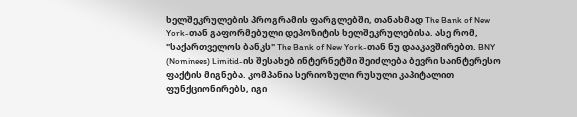ხელშეკრულების პროგრამის ფარგლებში, თანახმად The Bank of New York-თან გაფორმებული დეპოზიტის ხელშეკრულებისა. ასე რომ, "საქართველოს ბანკს" The Bank of New York-თან ნუ დააკავშირებთ. BNY (Nominees) Limitid-ის შესახებ ინტერნეტში შეიძლება ბევრი საინტერესო ფაქტის მიგნება. კომპანია სერიოზული რუსული კაპიტალით ფუნქციონირებს, იგი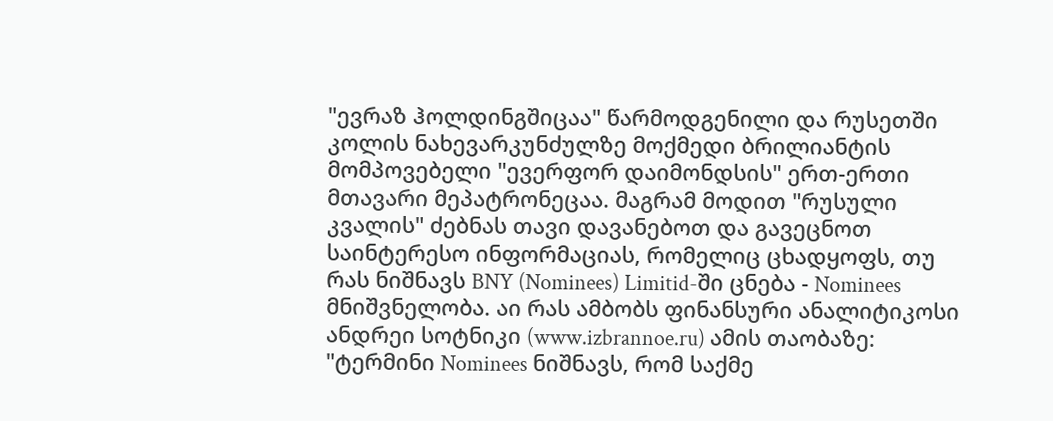"ევრაზ ჰოლდინგშიცაა" წარმოდგენილი და რუსეთში კოლის ნახევარკუნძულზე მოქმედი ბრილიანტის მომპოვებელი "ევერფორ დაიმონდსის" ერთ-ერთი მთავარი მეპატრონეცაა. მაგრამ მოდით "რუსული კვალის" ძებნას თავი დავანებოთ და გავეცნოთ საინტერესო ინფორმაციას, რომელიც ცხადყოფს, თუ რას ნიშნავს BNY (Nominees) Limitid-ში ცნება - Nominees მნიშვნელობა. აი რას ამბობს ფინანსური ანალიტიკოსი ანდრეი სოტნიკი (www.izbrannoe.ru) ამის თაობაზე: "ტერმინი Nominees ნიშნავს, რომ საქმე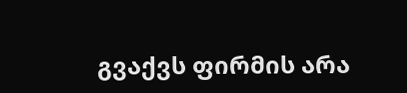გვაქვს ფირმის არა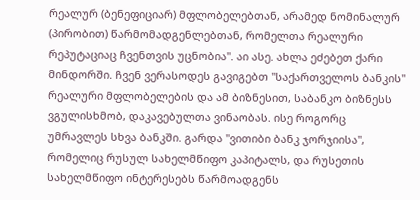რეალურ (ბენეფიციარ) მფლობელებთან, არამედ ნომინალურ (პირობით) წარმომადგენლებთან, რომელთა რეალური რეპუტაციაც ჩვენთვის უცნობია". აი ასე. ახლა ეძებეთ ქარი მინდორში. ჩვენ ვერასოდეს გავიგებთ "საქართველოს ბანკის" რეალური მფლობელების და ამ ბიზნესით, საბანკო ბიზნესს ვგულისხმობ, დაკავებულთა ვინაობას. ისე როგორც უმრავლეს სხვა ბანკში. გარდა "ვითიბი ბანკ ჯორჯიისა", რომელიც რუსულ სახელმწიფო კაპიტალს, და რუსეთის სახელმწიფო ინტერესებს წარმოადგენს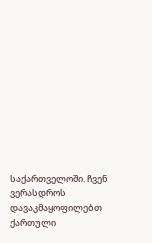საქართველოში. ჩვენ ვერასდროს დავაკმაყოფილებთ ქართული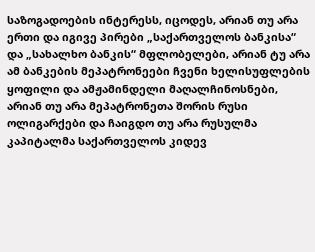საზოგადოების ინტერესს, იცოდეს, არიან თუ არა ერთი და იგივე პირები „საქართველოს ბანკისა“ და „სახალხო ბანკის“ მფლობელები, არიან ტუ არა ამ ბანკების მეპატრონეები ჩვენი ხელისუფლების ყოფილი და ამჟამინდელი მაღალჩინოსნები, არიან თუ არა მეპატრონეთა შორის რუსი ოლიგარქები და ჩაიგდო თუ არა რუსულმა კაპიტალმა საქართველოს კიდევ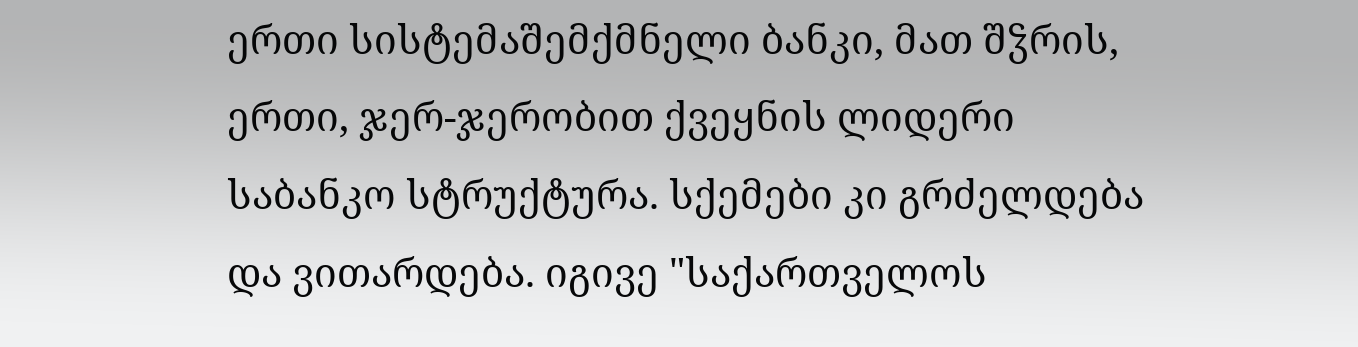ერთი სისტემაშემქმნელი ბანკი, მათ შჴრის, ერთი, ჯერ-ჯერობით ქვეყნის ლიდერი საბანკო სტრუქტურა. სქემები კი გრძელდება და ვითარდება. იგივე "საქართველოს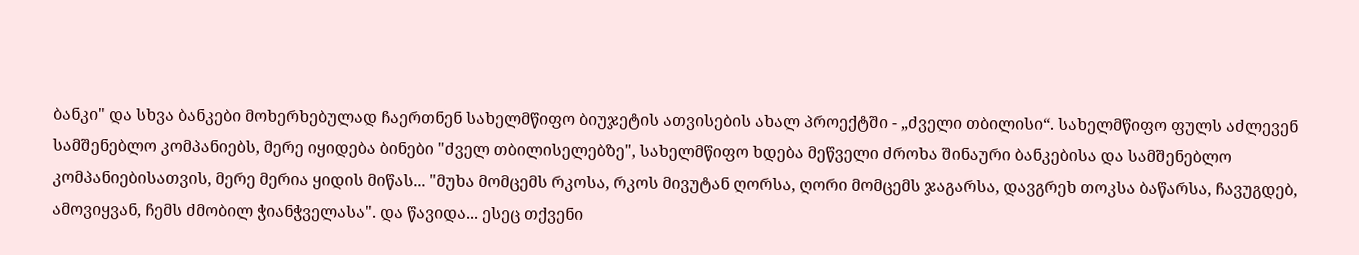ბანკი" და სხვა ბანკები მოხერხებულად ჩაერთნენ სახელმწიფო ბიუჯეტის ათვისების ახალ პროექტში - „ძველი თბილისი“. სახელმწიფო ფულს აძლევენ სამშენებლო კომპანიებს, მერე იყიდება ბინები "ძველ თბილისელებზე", სახელმწიფო ხდება მეწველი ძროხა შინაური ბანკებისა და სამშენებლო კომპანიებისათვის, მერე მერია ყიდის მიწას... "მუხა მომცემს რკოსა, რკოს მივუტან ღორსა, ღორი მომცემს ჯაგარსა, დავგრეხ თოკსა ბაწარსა, ჩავუგდებ, ამოვიყვან, ჩემს ძმობილ ჭიანჭველასა". და წავიდა... ესეც თქვენი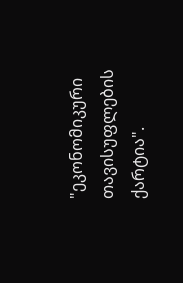"ეკონომიკური თავისუფლების ქარტია".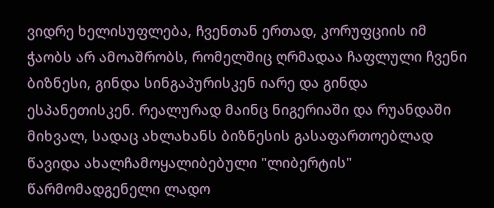ვიდრე ხელისუფლება, ჩვენთან ერთად, კორუფციის იმ ჭაობს არ ამოაშრობს, რომელშიც ღრმადაა ჩაფლული ჩვენი ბიზნესი, გინდა სინგაპურისკენ იარე და გინდა ესპანეთისკენ. რეალურად მაინც ნიგერიაში და რუანდაში მიხვალ, სადაც ახლახანს ბიზნესის გასაფართოებლად წავიდა ახალჩამოყალიბებული "ლიბერტის" წარმომადგენელი ლადო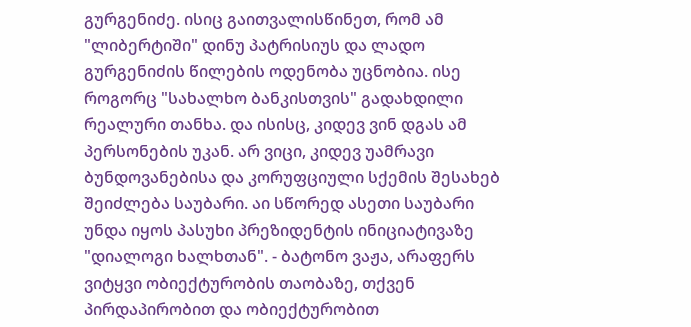გურგენიძე. ისიც გაითვალისწინეთ, რომ ამ "ლიბერტიში" დინუ პატრისიუს და ლადო გურგენიძის წილების ოდენობა უცნობია. ისე როგორც "სახალხო ბანკისთვის" გადახდილი რეალური თანხა. და ისისც, კიდევ ვინ დგას ამ პერსონების უკან. არ ვიცი, კიდევ უამრავი ბუნდოვანებისა და კორუფციული სქემის შესახებ შეიძლება საუბარი. აი სწორედ ასეთი საუბარი უნდა იყოს პასუხი პრეზიდენტის ინიციატივაზე "დიალოგი ხალხთან". - ბატონო ვაჟა, არაფერს ვიტყვი ობიექტურობის თაობაზე, თქვენ პირდაპირობით და ობიექტურობით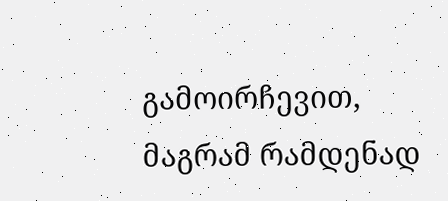გამოირჩევით, მაგრამ რამდენად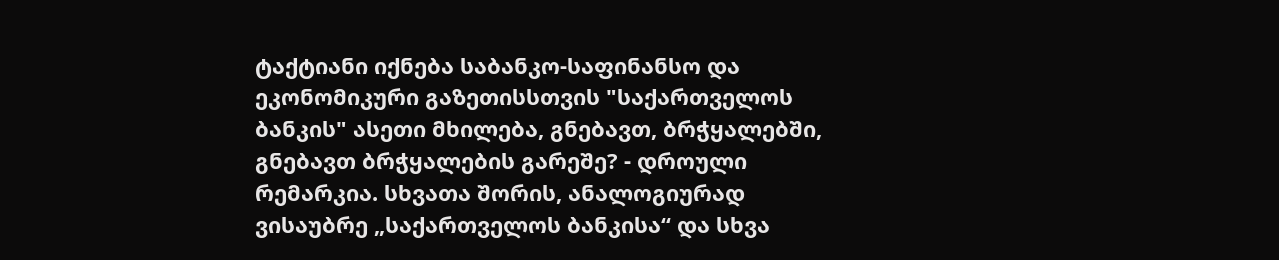ტაქტიანი იქნება საბანკო-საფინანსო და ეკონომიკური გაზეთისსთვის "საქართველოს ბანკის" ასეთი მხილება, გნებავთ, ბრჭყალებში, გნებავთ ბრჭყალების გარეშე? - დროული რემარკია. სხვათა შორის, ანალოგიურად ვისაუბრე „საქართველოს ბანკისა“ და სხვა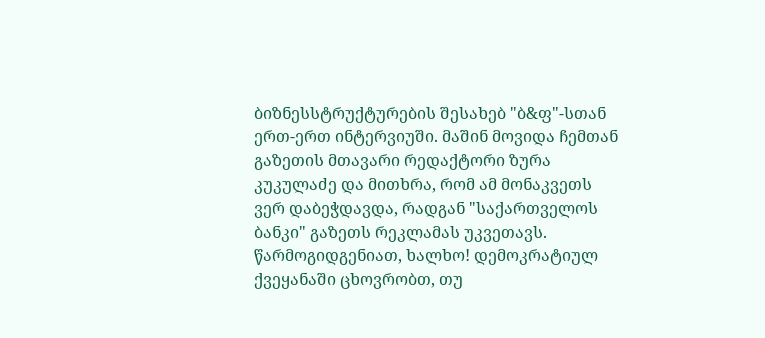ბიზნესსტრუქტურების შესახებ "ბ&ფ"-სთან ერთ-ერთ ინტერვიუში. მაშინ მოვიდა ჩემთან გაზეთის მთავარი რედაქტორი ზურა კუკულაძე და მითხრა, რომ ამ მონაკვეთს ვერ დაბეჭდავდა, რადგან "საქართველოს ბანკი" გაზეთს რეკლამას უკვეთავს. წარმოგიდგენიათ, ხალხო! დემოკრატიულ ქვეყანაში ცხოვრობთ, თუ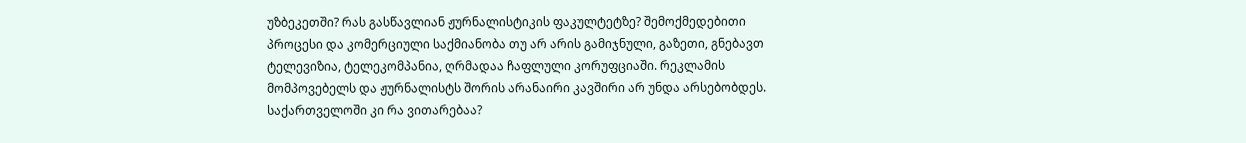უზბეკეთში? რას გასწავლიან ჟურნალისტიკის ფაკულტეტზე? შემოქმედებითი პროცესი და კომერციული საქმიანობა თუ არ არის გამიჯნული, გაზეთი, გნებავთ ტელევიზია, ტელეკომპანია, ღრმადაა ჩაფლული კორუფციაში. რეკლამის მომპოვებელს და ჟურნალისტს შორის არანაირი კავშირი არ უნდა არსებობდეს. საქართველოში კი რა ვითარებაა?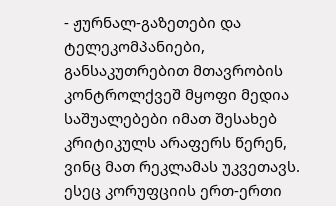- ჟურნალ-გაზეთები და ტელეკომპანიები, განსაკუთრებით მთავრობის კონტროლქვეშ მყოფი მედია საშუალებები იმათ შესახებ კრიტიკულს არაფერს წერენ, ვინც მათ რეკლამას უკვეთავს. ესეც კორუფციის ერთ-ერთი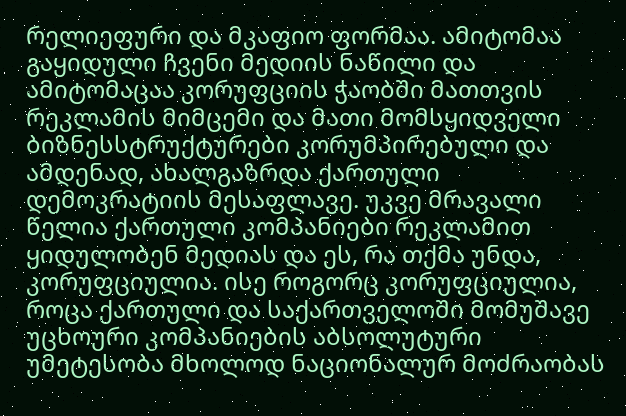რელიეფური და მკაფიო ფორმაა. ამიტომაა გაყიდული ჩვენი მედიის ნაწილი და ამიტომაცაა კორუფციის ჭაობში მათთვის რეკლამის მიმცემი და მათი მომსყიდველი ბიზნესსტრუქტურები კორუმპირებული და ამდენად, ახალგაზრდა ქართული დემოკრატიის მესაფლავე. უკვე მრავალი წელია ქართული კომპანიები რეკლამით ყიდულობენ მედიას და ეს, რა თქმა უნდა, კორუფციულია. ისე როგორც კორუფციულია, როცა ქართული და საქართველოში მომუშავე უცხოური კომპანიების აბსოლუტური უმეტესობა მხოლოდ ნაციონალურ მოძრაობას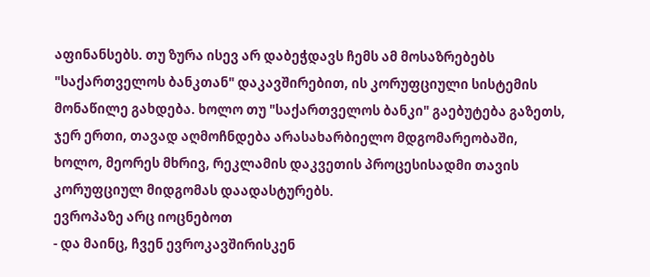აფინანსებს. თუ ზურა ისევ არ დაბეჭდავს ჩემს ამ მოსაზრებებს "საქართველოს ბანკთან" დაკავშირებით, ის კორუფციული სისტემის მონაწილე გახდება. ხოლო თუ "საქართველოს ბანკი" გაებუტება გაზეთს, ჯერ ერთი, თავად აღმოჩნდება არასახარბიელო მდგომარეობაში, ხოლო, მეორეს მხრივ, რეკლამის დაკვეთის პროცესისადმი თავის კორუფციულ მიდგომას დაადასტურებს.
ევროპაზე არც იოცნებოთ
- და მაინც, ჩვენ ევროკავშირისკენ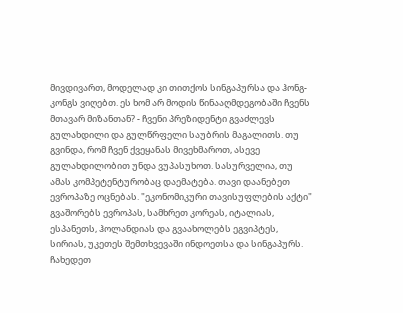მივდივართ, მოდელად კი თითქოს სინგაპურსა და ჰონგ-კონგს ვიღებთ. ეს ხომ არ მოდის წინააღმდეგობაში ჩვენს მთავარ მიზანთან? - ჩვენი პრეზიდენტი გვაძლევს გულახდილი და გულწრფელი საუბრის მაგალითს. თუ გვინდა, რომ ჩვენ ქვეყანას მივეხმაროთ, ასევე გულახდილობით უნდა ვუპასუხოთ. სასურველია, თუ ამას კომპეტენტურობაც დაემატება. თავი დაანებეთ ევროპაზე ოცნებას. "ეკონომიკური თავისუფლების აქტი" გვაშორებს ევროპას, სამხრეთ კორეას, იტალიას, ესპანეთს, ჰოლანდიას და გვაახოლებს ეგვიპტეს, სირიას, უკეთეს შემთხვევაში ინდოეთსა და სინგაპურს. ჩახედეთ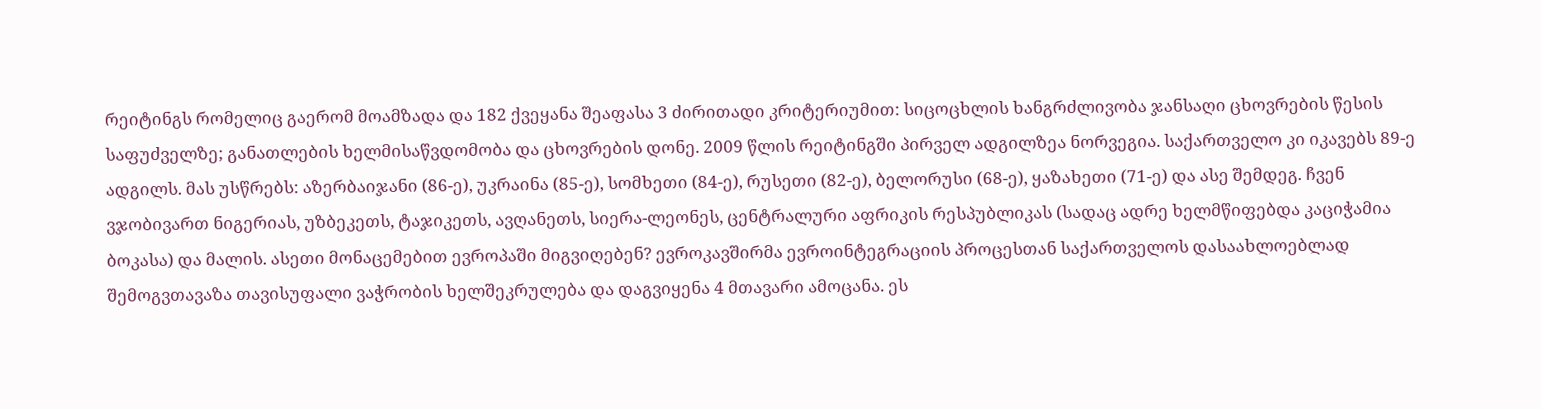რეიტინგს რომელიც გაერომ მოამზადა და 182 ქვეყანა შეაფასა 3 ძირითადი კრიტერიუმით: სიცოცხლის ხანგრძლივობა ჯანსაღი ცხოვრების წესის საფუძველზე; განათლების ხელმისაწვდომობა და ცხოვრების დონე. 2009 წლის რეიტინგში პირველ ადგილზეა ნორვეგია. საქართველო კი იკავებს 89-ე ადგილს. მას უსწრებს: აზერბაიჯანი (86-ე), უკრაინა (85-ე), სომხეთი (84-ე), რუსეთი (82-ე), ბელორუსი (68-ე), ყაზახეთი (71-ე) და ასე შემდეგ. ჩვენ ვჯობივართ ნიგერიას, უზბეკეთს, ტაჯიკეთს, ავღანეთს, სიერა-ლეონეს, ცენტრალური აფრიკის რესპუბლიკას (სადაც ადრე ხელმწიფებდა კაციჭამია ბოკასა) და მალის. ასეთი მონაცემებით ევროპაში მიგვიღებენ? ევროკავშირმა ევროინტეგრაციის პროცესთან საქართველოს დასაახლოებლად შემოგვთავაზა თავისუფალი ვაჭრობის ხელშეკრულება და დაგვიყენა 4 მთავარი ამოცანა. ეს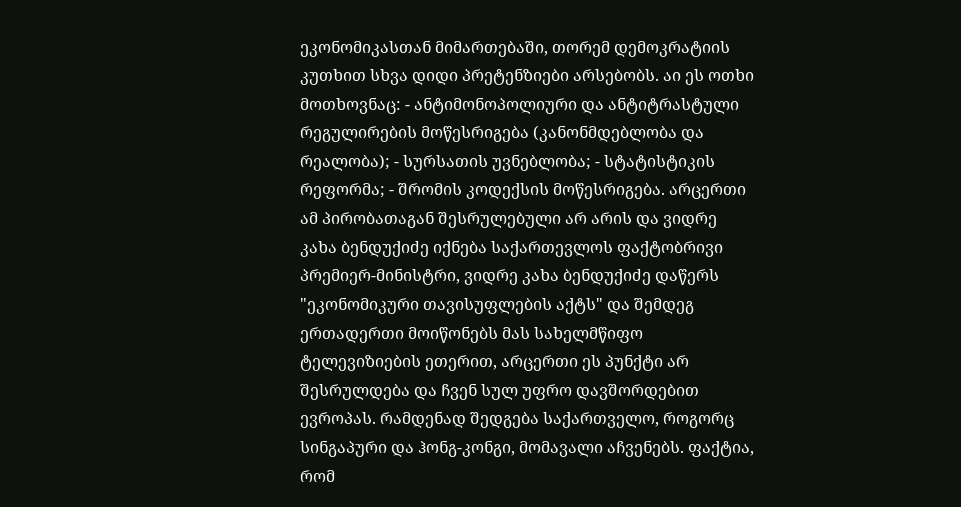ეკონომიკასთან მიმართებაში, თორემ დემოკრატიის კუთხით სხვა დიდი პრეტენზიები არსებობს. აი ეს ოთხი მოთხოვნაც: - ანტიმონოპოლიური და ანტიტრასტული რეგულირების მოწესრიგება (კანონმდებლობა და რეალობა); - სურსათის უვნებლობა; - სტატისტიკის რეფორმა; - შრომის კოდექსის მოწესრიგება. არცერთი ამ პირობათაგან შესრულებული არ არის და ვიდრე კახა ბენდუქიძე იქნება საქართევლოს ფაქტობრივი პრემიერ-მინისტრი, ვიდრე კახა ბენდუქიძე დაწერს "ეკონომიკური თავისუფლების აქტს" და შემდეგ ერთადერთი მოიწონებს მას სახელმწიფო ტელევიზიების ეთერით, არცერთი ეს პუნქტი არ შესრულდება და ჩვენ სულ უფრო დავშორდებით ევროპას. რამდენად შედგება საქართველო, როგორც სინგაპური და ჰონგ-კონგი, მომავალი აჩვენებს. ფაქტია, რომ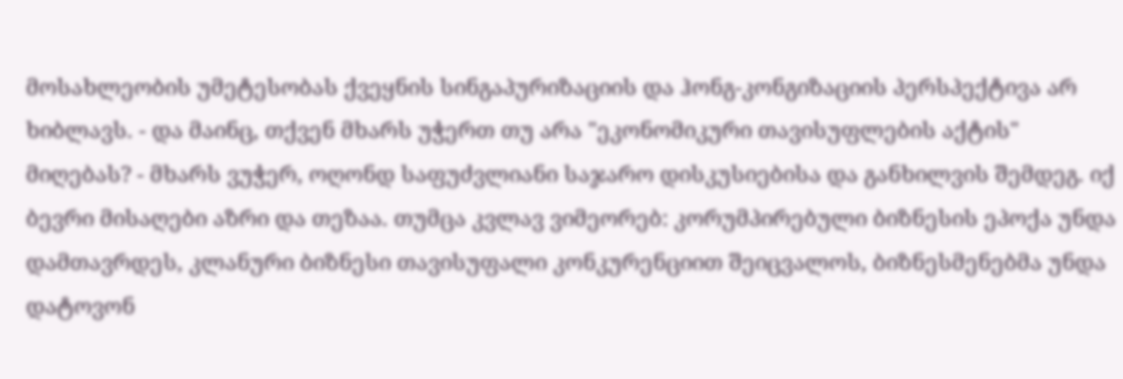მოსახლეობის უმეტესობას ქვეყნის სინგაპურიზაციის და ჰონგ-კონგიზაციის პერსპექტივა არ ხიბლავს. - და მაინც, თქვენ მხარს უჭერთ თუ არა "ეკონომიკური თავისუფლების აქტის" მიღებას? - მხარს ვუჭერ, ოღონდ საფუძვლიანი საჯარო დისკუსიებისა და განხილვის შემდეგ. იქ ბევრი მისაღები აზრი და თეზაა. თუმცა კვლავ ვიმეორებ: კორუმპირებული ბიზნესის ეპოქა უნდა დამთავრდეს, კლანური ბიზნესი თავისუფალი კონკურენციით შეიცვალოს, ბიზნესმენებმა უნდა დატოვონ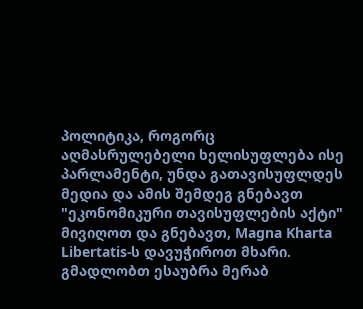პოლიტიკა, როგორც აღმასრულებელი ხელისუფლება ისე პარლამენტი, უნდა გათავისუფლდეს მედია და ამის შემდეგ გნებავთ "ეკონომიკური თავისუფლების აქტი" მივიღოთ და გნებავთ, Magna Kharta Libertatis-ს დავუჭიროთ მხარი.
გმადლობთ ესაუბრა მერაბ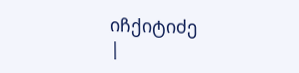იჩქიტიძე
|